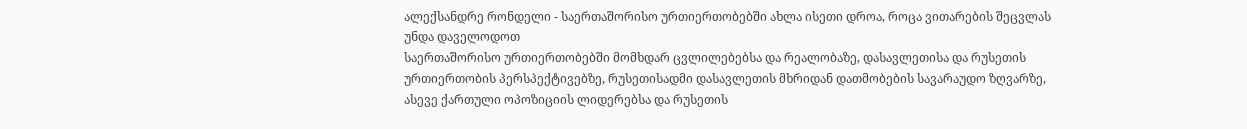ალექსანდრე რონდელი - საერთაშორისო ურთიერთობებში ახლა ისეთი დროა, როცა ვითარების შეცვლას უნდა დაველოდოთ
საერთაშორისო ურთიერთობებში მომხდარ ცვლილებებსა და რეალობაზე, დასავლეთისა და რუსეთის ურთიერთობის პერსპექტივებზე, რუსეთისადმი დასავლეთის მხრიდან დათმობების სავარაუდო ზღვარზე, ასევე ქართული ოპოზიციის ლიდერებსა და რუსეთის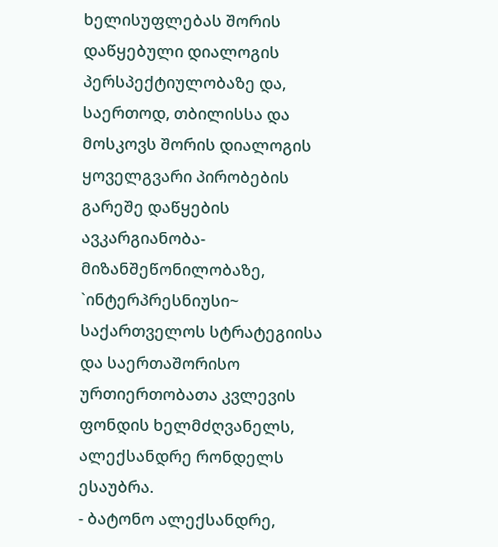ხელისუფლებას შორის დაწყებული დიალოგის პერსპექტიულობაზე და, საერთოდ, თბილისსა და მოსკოვს შორის დიალოგის ყოველგვარი პირობების გარეშე დაწყების ავკარგიანობა-მიზანშეწონილობაზე, `ინტერპრესნიუსი~ საქართველოს სტრატეგიისა და საერთაშორისო ურთიერთობათა კვლევის ფონდის ხელმძღვანელს, ალექსანდრე რონდელს ესაუბრა.
- ბატონო ალექსანდრე,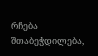რჩება შთაბეჭდილება,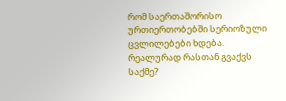რომ საერთაშორისო ურთიერთობებში სერიოზული ცვლილებები ხდება. რეალურად რასთან გვაქვს საქმე?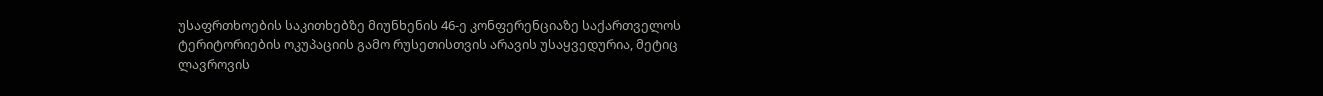უსაფრთხოების საკითხებზე მიუნხენის 46-ე კონფერენციაზე საქართველოს ტერიტორიების ოკუპაციის გამო რუსეთისთვის არავის უსაყვედურია, მეტიც ლავროვის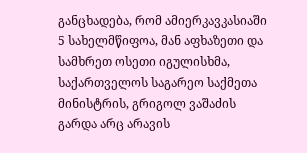განცხადება, რომ ამიერკავკასიაში 5 სახელმწიფოა, მან აფხაზეთი და სამხრეთ ოსეთი იგულისხმა, საქართველოს საგარეო საქმეთა მინისტრის, გრიგოლ ვაშაძის გარდა არც არავის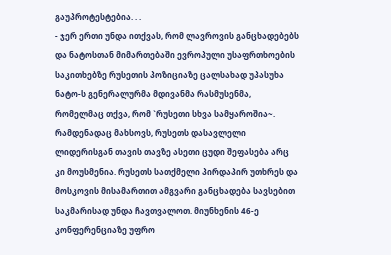გაუპროტესტებია. . .
- ჯერ ერთი უნდა ითქვას, რომ ლავროვის განცხადებებს და ნატოსთან მიმართებაში ევროპული უსაფრთხოების საკითხებზე რუსეთის პოზიციაზე ცალსახად უპასუხა ნატო-ს გენერალურმა მდივანმა რასმუსენმა, რომელმაც თქვა, რომ `რუსეთი სხვა სამყაროშია~. რამდენადაც მახსოვს, რუსეთს დასავლელი ლიდერისგან თავის თავზე ასეთი ცუდი შეფასება არც კი მოუსმენია. რუსეთს სათქმელი პირდაპირ უთხრეს და მოსკოვის მისამართით ამგვარი განცხადება სავსებით საკმარისად უნდა ჩავთვალოთ. მიუნხენის 46-ე კონფერენციაზე უფრო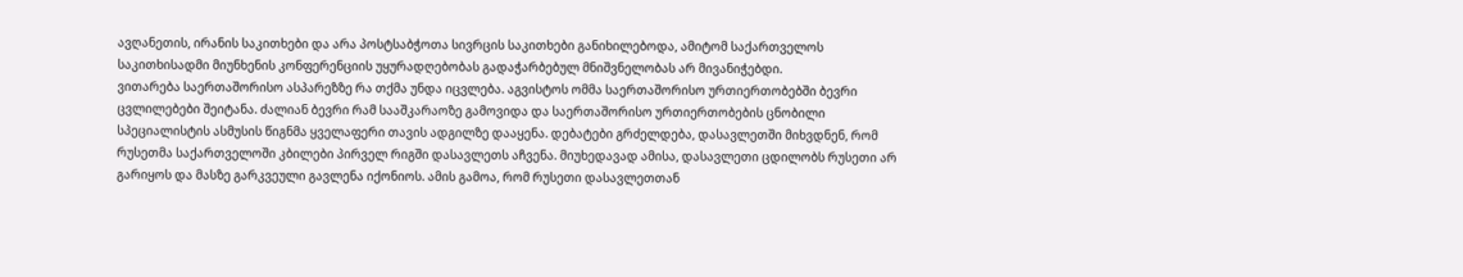ავღანეთის, ირანის საკითხები და არა პოსტსაბჭოთა სივრცის საკითხები განიხილებოდა, ამიტომ საქართველოს საკითხისადმი მიუნხენის კონფერენციის უყურადღებობას გადაჭარბებულ მნიშვნელობას არ მივანიჭებდი.
ვითარება საერთაშორისო ასპარეზზე რა თქმა უნდა იცვლება. აგვისტოს ომმა საერთაშორისო ურთიერთობებში ბევრი ცვლილებები შეიტანა. ძალიან ბევრი რამ სააშკარაოზე გამოვიდა და საერთაშორისო ურთიერთობების ცნობილი სპეციალისტის ასმუსის წიგნმა ყველაფერი თავის ადგილზე დააყენა. დებატები გრძელდება, დასავლეთში მიხვდნენ, რომ რუსეთმა საქართველოში კბილები პირველ რიგში დასავლეთს აჩვენა. მიუხედავად ამისა, დასავლეთი ცდილობს რუსეთი არ გარიყოს და მასზე გარკვეული გავლენა იქონიოს. ამის გამოა, რომ რუსეთი დასავლეთთან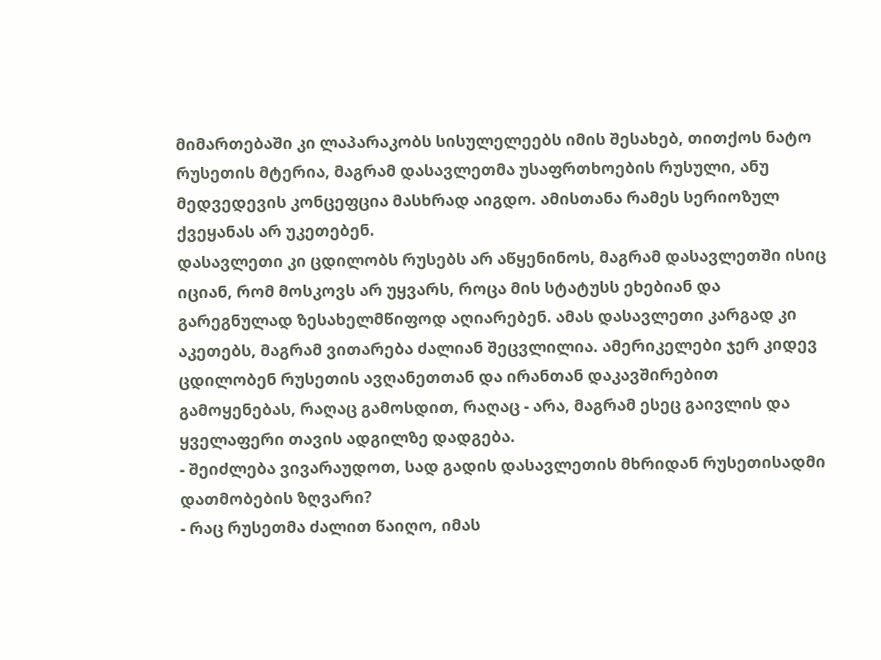მიმართებაში კი ლაპარაკობს სისულელეებს იმის შესახებ, თითქოს ნატო რუსეთის მტერია, მაგრამ დასავლეთმა უსაფრთხოების რუსული, ანუ მედვედევის კონცეფცია მასხრად აიგდო. ამისთანა რამეს სერიოზულ ქვეყანას არ უკეთებენ.
დასავლეთი კი ცდილობს რუსებს არ აწყენინოს, მაგრამ დასავლეთში ისიც იციან, რომ მოსკოვს არ უყვარს, როცა მის სტატუსს ეხებიან და გარეგნულად ზესახელმწიფოდ აღიარებენ. ამას დასავლეთი კარგად კი აკეთებს, მაგრამ ვითარება ძალიან შეცვლილია. ამერიკელები ჯერ კიდევ ცდილობენ რუსეთის ავღანეთთან და ირანთან დაკავშირებით გამოყენებას, რაღაც გამოსდით, რაღაც - არა, მაგრამ ესეც გაივლის და ყველაფერი თავის ადგილზე დადგება.
- შეიძლება ვივარაუდოთ, სად გადის დასავლეთის მხრიდან რუსეთისადმი დათმობების ზღვარი?
- რაც რუსეთმა ძალით წაიღო, იმას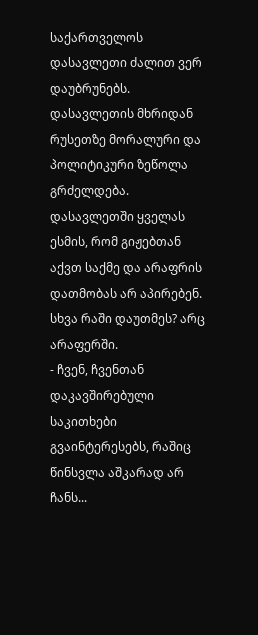საქართველოს დასავლეთი ძალით ვერ დაუბრუნებს. დასავლეთის მხრიდან რუსეთზე მორალური და პოლიტიკური ზეწოლა გრძელდება. დასავლეთში ყველას ესმის, რომ გიჟებთან აქვთ საქმე და არაფრის დათმობას არ აპირებენ. სხვა რაში დაუთმეს? არც არაფერში.
- ჩვენ, ჩვენთან დაკავშირებული საკითხები გვაინტერესებს, რაშიც წინსვლა აშკარად არ ჩანს...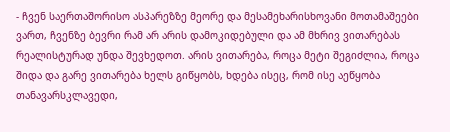- ჩვენ საერთაშორისო ასპარეზზე მეორე და მესამეხარისხოვანი მოთამაშეები ვართ, ჩვენზე ბევრი რამ არ არის დამოკიდებული და ამ მხრივ ვითარებას რეალისტურად უნდა შევხედოთ. არის ვითარება, როცა მეტი შეგიძლია, როცა შიდა და გარე ვითარება ხელს გიწყობს, ხდება ისეც, რომ ისე აეწყობა თანავარსკლავედი,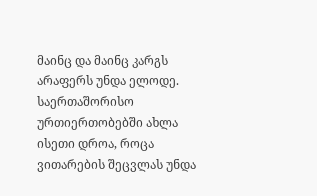მაინც და მაინც კარგს არაფერს უნდა ელოდე. საერთაშორისო ურთიერთობებში ახლა ისეთი დროა, როცა ვითარების შეცვლას უნდა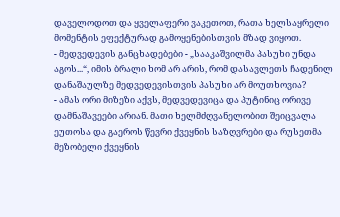დაველოდოთ და ყველაფერი ვაკეთოთ, რათა ხელსაყრელი მომენტის ეფექტურად გამოყენებისთვის მზად ვიყოთ.
- მედვედევის განცხადებები - „სააკაშვილმა პასუხი უნდა აგოს...“, იმის ბრალი ხომ არ არის, რომ დასავლეთს ჩადენილ დანაშაულზე მედვედევისთვის პასუხი არ მოუთხოვია?
- ამას ორი მიზეზი აქვს, მედვედევიცა და პუტინიც ორივე დამნაშავეები არიან. მათი ხელმძღვანელობით შეიცვალა ეუთოსა და გაეროს წევრი ქვეყნის საზღვრები და რუსეთმა მეზობელი ქვეყნის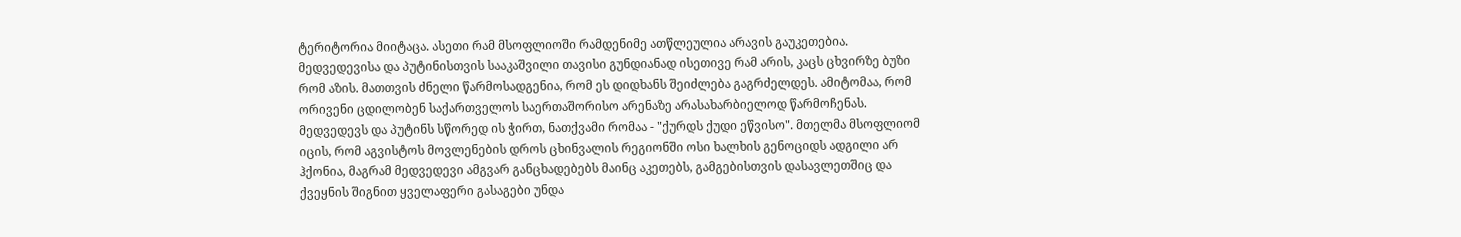ტერიტორია მიიტაცა. ასეთი რამ მსოფლიოში რამდენიმე ათწლეულია არავის გაუკეთებია. მედვედევისა და პუტინისთვის სააკაშვილი თავისი გუნდიანად ისეთივე რამ არის, კაცს ცხვირზე ბუზი რომ აზის. მათთვის ძნელი წარმოსადგენია, რომ ეს დიდხანს შეიძლება გაგრძელდეს. ამიტომაა, რომ ორივენი ცდილობენ საქართველოს საერთაშორისო არენაზე არასახარბიელოდ წარმოჩენას. მედვედევს და პუტინს სწორედ ის ჭირთ, ნათქვამი რომაა - "ქურდს ქუდი ეწვისო". მთელმა მსოფლიომ იცის, რომ აგვისტოს მოვლენების დროს ცხინვალის რეგიონში ოსი ხალხის გენოციდს ადგილი არ ჰქონია, მაგრამ მედვედევი ამგვარ განცხადებებს მაინც აკეთებს, გამგებისთვის დასავლეთშიც და ქვეყნის შიგნით ყველაფერი გასაგები უნდა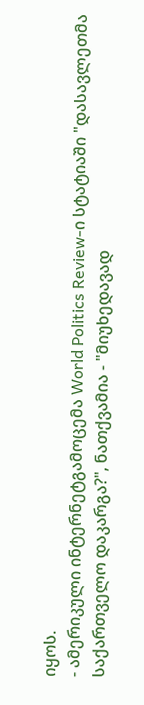იყოს.
- ამერიკული ინტერნეტგამოცემა World Politics Review-ი სტატიაში "დასავლეთმა საქართველო დაკარგა?", ნათქვამია - "მიუხედავად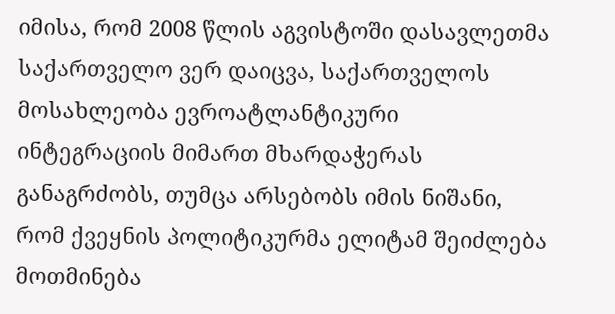იმისა, რომ 2008 წლის აგვისტოში დასავლეთმა საქართველო ვერ დაიცვა, საქართველოს მოსახლეობა ევროატლანტიკური ინტეგრაციის მიმართ მხარდაჭერას განაგრძობს, თუმცა არსებობს იმის ნიშანი, რომ ქვეყნის პოლიტიკურმა ელიტამ შეიძლება მოთმინება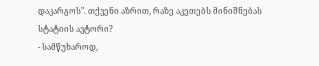დაკარგოს". თქვენი აზრით, რაზე აკეთებს მინიშნებას სტატიის ავტორი?
- სამწუხაროდ,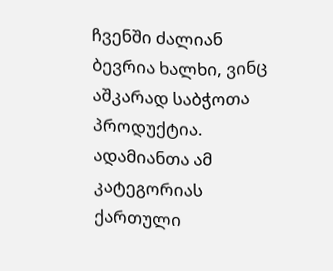ჩვენში ძალიან ბევრია ხალხი, ვინც აშკარად საბჭოთა პროდუქტია. ადამიანთა ამ კატეგორიას ქართული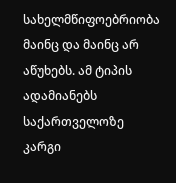სახელმწიფოებრიობა მაინც და მაინც არ აწუხებს. ამ ტიპის ადამიანებს საქართველოზე კარგი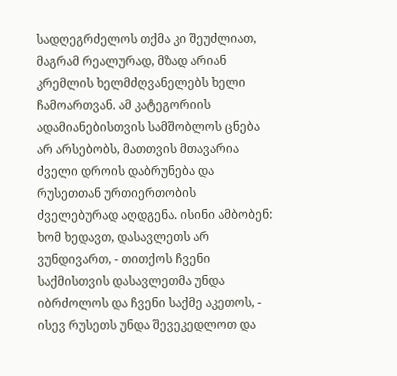სადღეგრძელოს თქმა კი შეუძლიათ, მაგრამ რეალურად, მზად არიან კრემლის ხელმძღვანელებს ხელი ჩამოართვან. ამ კატეგორიის ადამიანებისთვის სამშობლოს ცნება არ არსებობს, მათთვის მთავარია ძველი დროის დაბრუნება და რუსეთთან ურთიერთობის ძველებურად აღდგენა. ისინი ამბობენ: ხომ ხედავთ, დასავლეთს არ ვუნდივართ, - თითქოს ჩვენი საქმისთვის დასავლეთმა უნდა იბრძოლოს და ჩვენი საქმე აკეთოს, - ისევ რუსეთს უნდა შევეკედლოთ და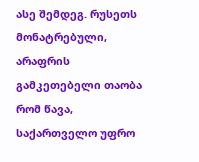ასე შემდეგ. რუსეთს მონატრებული, არაფრის გამკეთებელი თაობა რომ წავა, საქართველო უფრო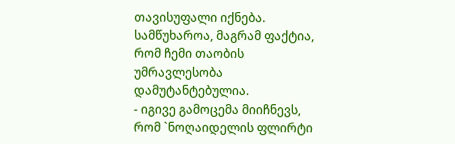თავისუფალი იქნება. სამწუხაროა, მაგრამ ფაქტია, რომ ჩემი თაობის უმრავლესობა დამუტანტებულია.
- იგივე გამოცემა მიიჩნევს, რომ `ნოღაიდელის ფლირტი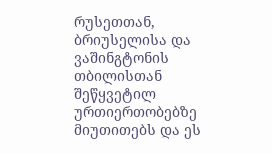რუსეთთან, ბრიუსელისა და ვაშინგტონის თბილისთან შეწყვეტილ ურთიერთობებზე მიუთითებს და ეს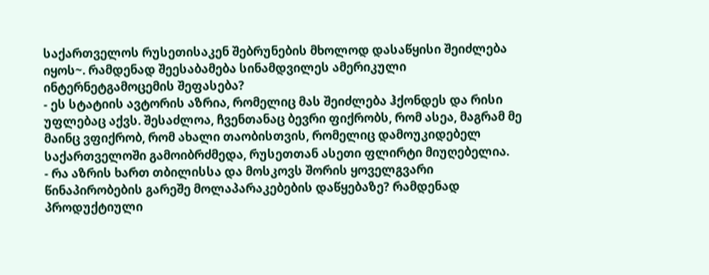საქართველოს რუსეთისაკენ შებრუნების მხოლოდ დასაწყისი შეიძლება იყოს~. რამდენად შეესაბამება სინამდვილეს ამერიკული ინტერნეტგამოცემის შეფასება?
- ეს სტატიის ავტორის აზრია, რომელიც მას შეიძლება ჰქონდეს და რისი უფლებაც აქვს. შესაძლოა, ჩვენთანაც ბევრი ფიქრობს, რომ ასეა, მაგრამ მე მაინც ვფიქრობ, რომ ახალი თაობისთვის, რომელიც დამოუკიდებელ საქართველოში გამოიბრძმედა, რუსეთთან ასეთი ფლირტი მიუღებელია.
- რა აზრის ხართ თბილისსა და მოსკოვს შორის ყოველგვარი წინაპირობების გარეშე მოლაპარაკებების დაწყებაზე? რამდენად პროდუქტიული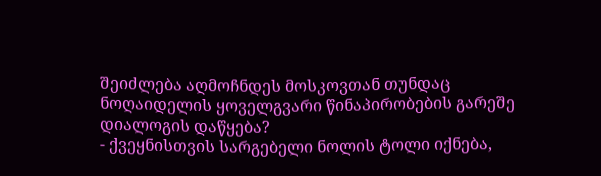შეიძლება აღმოჩნდეს მოსკოვთან თუნდაც ნოღაიდელის ყოველგვარი წინაპირობების გარეშე დიალოგის დაწყება?
- ქვეყნისთვის სარგებელი ნოლის ტოლი იქნება,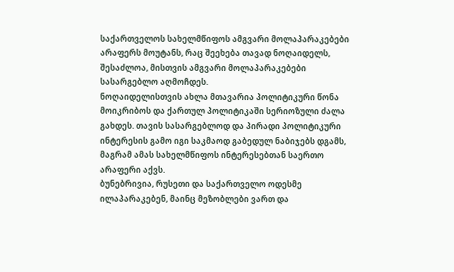საქართველოს სახელმწიფოს ამგვარი მოლაპარაკებები არაფერს მოუტანს, რაც შეეხება თავად ნოღაიდელს, შესაძლოა, მისთვის ამგვარი მოლაპარაკებები სასარგებლო აღმოჩდეს.
ნოღაიდელისთვის ახლა მთავარია პოლიტიკური წონა მოიკრიბოს და ქართულ პოლიტიკაში სერიოზული ძალა გახდეს. თავის სასარგებლოდ და პირადი პოლიტიკური ინტერესის გამო იგი საკმაოდ გაბედულ ნაბიჯებს დგამს, მაგრამ ამას სახელმწიფოს ინტერესებთან საერთო არაფერი აქვს.
ბუნებრივია, რუსეთი და საქართველო ოდესმე ილაპარაკებენ, მაინც მეზობლები ვართ და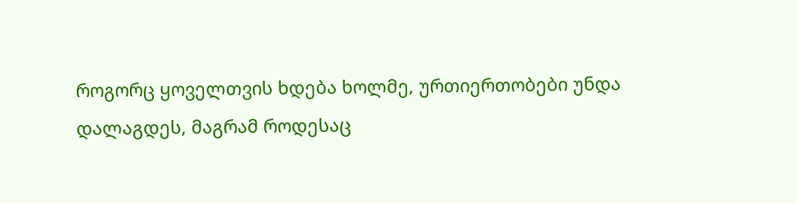როგორც ყოველთვის ხდება ხოლმე, ურთიერთობები უნდა დალაგდეს, მაგრამ როდესაც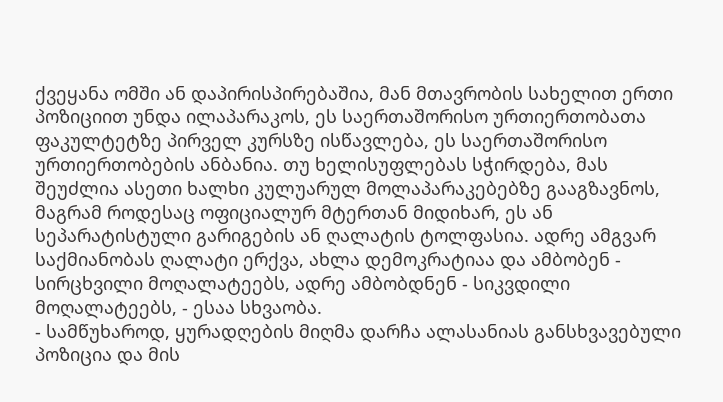ქვეყანა ომში ან დაპირისპირებაშია, მან მთავრობის სახელით ერთი პოზიციით უნდა ილაპარაკოს, ეს საერთაშორისო ურთიერთობათა ფაკულტეტზე პირველ კურსზე ისწავლება, ეს საერთაშორისო ურთიერთობების ანბანია. თუ ხელისუფლებას სჭირდება, მას შეუძლია ასეთი ხალხი კულუარულ მოლაპარაკებებზე გააგზავნოს, მაგრამ როდესაც ოფიციალურ მტერთან მიდიხარ, ეს ან სეპარატისტული გარიგების ან ღალატის ტოლფასია. ადრე ამგვარ საქმიანობას ღალატი ერქვა, ახლა დემოკრატიაა და ამბობენ - სირცხვილი მოღალატეებს, ადრე ამბობდნენ - სიკვდილი მოღალატეებს, - ესაა სხვაობა.
- სამწუხაროდ, ყურადღების მიღმა დარჩა ალასანიას განსხვავებული პოზიცია და მის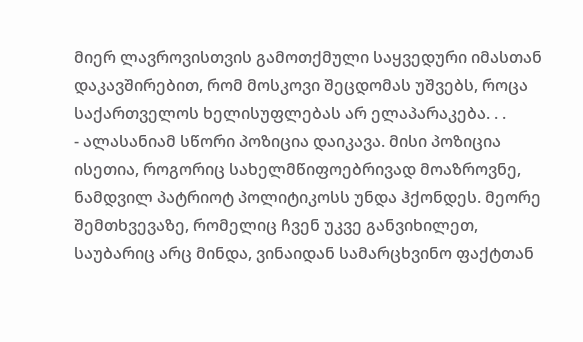მიერ ლავროვისთვის გამოთქმული საყვედური იმასთან დაკავშირებით, რომ მოსკოვი შეცდომას უშვებს, როცა საქართველოს ხელისუფლებას არ ელაპარაკება. . .
- ალასანიამ სწორი პოზიცია დაიკავა. მისი პოზიცია ისეთია, როგორიც სახელმწიფოებრივად მოაზროვნე, ნამდვილ პატრიოტ პოლიტიკოსს უნდა ჰქონდეს. მეორე შემთხვევაზე, რომელიც ჩვენ უკვე განვიხილეთ, საუბარიც არც მინდა, ვინაიდან სამარცხვინო ფაქტთან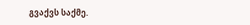გვაქვს საქმე.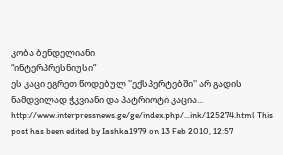კობა ბენდელიანი
“ინტერპრესნიუსი”
ეს კაცი ეგრეთ წოდებულ ''ექსპერტებში'' არ გადის ნამდვილად ჭკვიანი და პატრიოტი კაცია...
http://www.interpressnews.ge/ge/index.php/...ink/125274.html This post has been edited by Iashka1979 on 13 Feb 2010, 12:57